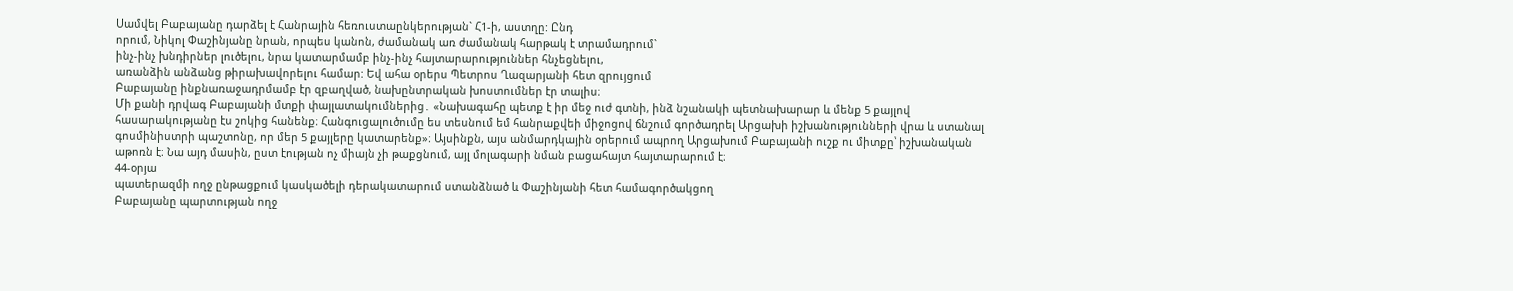Սամվել Բաբայանը դարձել է Հանրային հեռուստաընկերության` Հ1-ի, աստղը: Ընդ
որում, Նիկոլ Փաշինյանը նրան, որպես կանոն, ժամանակ առ ժամանակ հարթակ է տրամադրում`
ինչ-ինչ խնդիրներ լուծելու, նրա կատարմամբ ինչ-ինչ հայտարարություններ հնչեցնելու,
առանձին անձանց թիրախավորելու համար: Եվ ահա օրերս Պետրոս Ղազարյանի հետ զրույցում
Բաբայանը ինքնառաջադրմամբ էր զբաղված, նախընտրական խոստումներ էր տալիս։
Մի քանի դրվագ Բաբայանի մտքի փայլատակումներից․ «Նախագահը պետք է իր մեջ ուժ գտնի, ինձ նշանակի պետնախարար և մենք 5 քայլով հասարակությանը էս շոկից հանենք։ Հանգուցալուծումը ես տեսնում եմ հանրաքվեի միջոցով ճնշում գործադրել Արցախի իշխանությունների վրա և ստանալ գոսմինիստրի պաշտոնը, որ մեր 5 քայլերը կատարենք»։ Այսինքն, այս անմարդկային օրերում ապրող Արցախում Բաբայանի ուշք ու միտքը՝ իշխանական աթոռն է։ Նա այդ մասին, ըստ էության ոչ միայն չի թաքցնում, այլ մոլագարի նման բացահայտ հայտարարում է։
44-օրյա
պատերազմի ողջ ընթացքում կասկածելի դերակատարում ստանձնած և Փաշինյանի հետ համագործակցող
Բաբայանը պարտության ողջ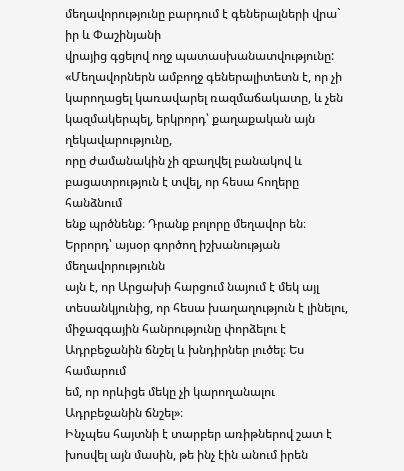մեղավորությունը բարդում է գեներալների վրա` իր և Փաշինյանի
վրայից գցելով ողջ պատասխանատվությունը: «Մեղավորներն ամբողջ գեներալիտետն է, որ չի
կարողացել կառավարել ռազմաճակատը, և չեն կազմակերպել, երկրորդ՝ քաղաքական այն ղեկավարությունը,
որը ժամանակին չի զբաղվել բանակով և բացատրություն է տվել, որ հեսա հողերը հանձնում
ենք պրծնենք։ Դրանք բոլորը մեղավոր են։ Երրորդ՝ այսօր գործող իշխանության մեղավորությունն
այն է, որ Արցախի հարցում նայում է մեկ այլ տեսանկյունից, որ հեսա խաղաղություն է լինելու,
միջազգային հանրությունը փորձելու է Ադրբեջանին ճնշել և խնդիրներ լուծել։ Ես համարում
եմ, որ որևիցե մեկը չի կարողանալու Ադրբեջանին ճնշել»։
Ինչպես հայտնի է տարբեր առիթներով շատ է խոսվել այն մասին, թե ինչ էին անում իրեն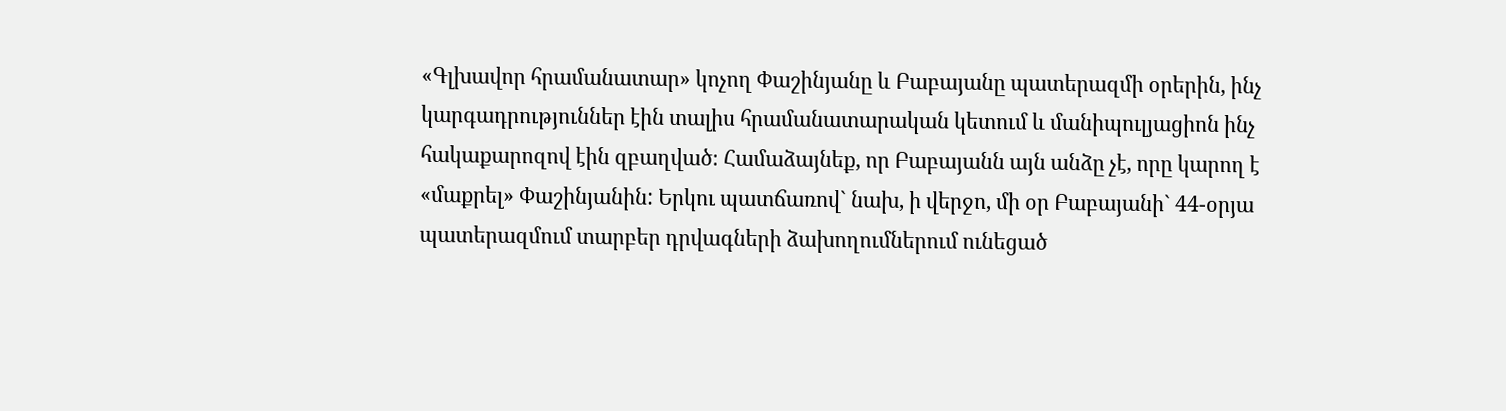«Գլխավոր հրամանատար» կոչող Փաշինյանը և Բաբայանը պատերազմի օրերին, ինչ կարգադրություններ էին տալիս հրամանատարական կետում և մանիպուլյացիոն ինչ հակաքարոզով էին զբաղված։ Համաձայնեք, որ Բաբայանն այն անձը չէ, որը կարող է «մաքրել» Փաշինյանին: Երկու պատճառով` նախ, ի վերջո, մի օր Բաբայանի` 44-օրյա պատերազմում տարբեր դրվագների ձախողումներում ունեցած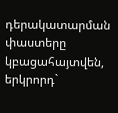դերակատարման փաստերը կբացահայտվեն, երկրորդ`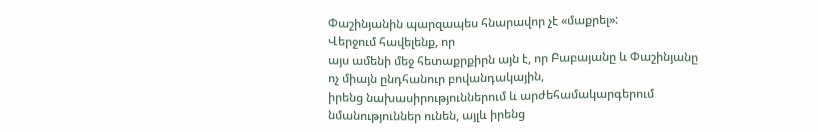Փաշինյանին պարզապես հնարավոր չէ «մաքրել»:
Վերջում հավելենք, որ
այս ամենի մեջ հետաքրքիրն այն է, որ Բաբայանը և Փաշինյանը ոչ միայն ընդհանուր բովանդակային,
իրենց նախասիրություններում և արժեհամակարգերում նմանություններ ունեն, այլև իրենց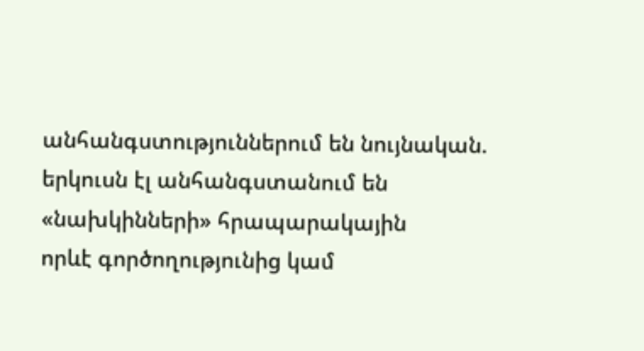անհանգստություններում են նույնական. երկուսն էլ անհանգստանում են «նախկինների» հրապարակային
որևէ գործողությունից կամ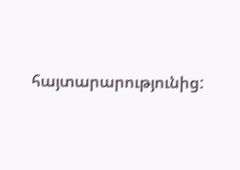հայտարարությունից: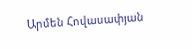Արմեն Հովասափյան